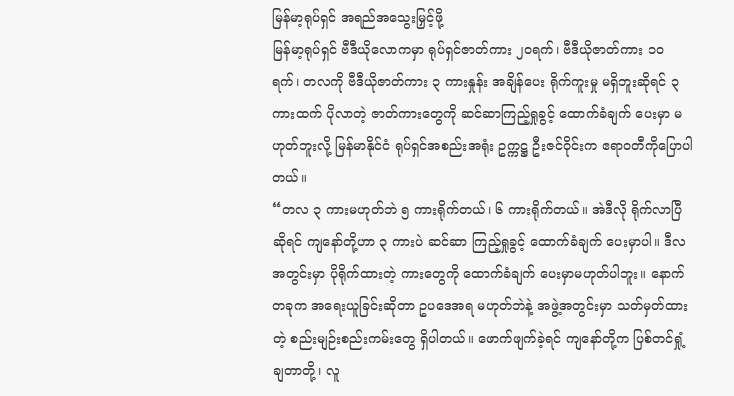မြန်မာ့ရုပ်ရှင် အရည်အသွေးမြှင့်ဖို့
မြန်မာ့ရုပ်ရှင် ဗီဒီယိုလောကမှာ ရုပ်ရှင်ဇာတ်ကား ၂၀ရက်၊ ဗီဒီယိုဇာတ်ကား ၁၀ ရက်၊ တလကို ဗီဒီယိုဇာတ်ကား ၃ ကားနှုန်း အချိန်ပေး ရိုက်ကူးမှု မရှိဘူးဆိုရင် ၃ ကားထက် ပိုလာတဲ့ ဇာတ်ကားတွေကို ဆင်ဆာကြည့်ရှုခွင့် ထောက်ခံချက် ပေးမှာ မဟုတ်ဘူးလို့ မြန်မာနိုင်ငံ ရုပ်ရှင်အစည်းအရုံး ဥက္ကဋ္ဌ ဦးဇင်ဝိုင်းက ဧရာဝတီကိုပြောပါတယ်။
“တလ ၃ ကားမဟုတ်ဘဲ ၅ ကားရိုက်တယ်၊ ၆ ကားရိုက်တယ်။ အဲဒီလို ရိုက်လာပြီဆိုရင် ကျနော်တို့ဟာ ၃ ကားပဲ ဆင်ဆာ ကြည့်ရှုခွင့် ထောက်ခံချက် ပေးမှာပါ။ ဒီလအတွင်းမှာ ပိုရိုက်ထားတဲ့ ကားတွေကို ထောက်ခံချက် ပေးမှာမဟုတ်ပါဘူး။ နောက်တခုက အရေးယူခြင်းဆိုတာ ဥပဒေအရ မဟုတ်ဘဲနဲ့ အဖွဲ့အတွင်းမှာ သတ်မှတ်ထားတဲ့ စည်းမျဉ်းစည်းကမ်းတွေ ရှိပါတယ်။ ဖောက်ဖျက်ခဲ့ရင် ကျနော်တို့က ပြစ်တင်ရှုံ့ချတာတို့၊ လူ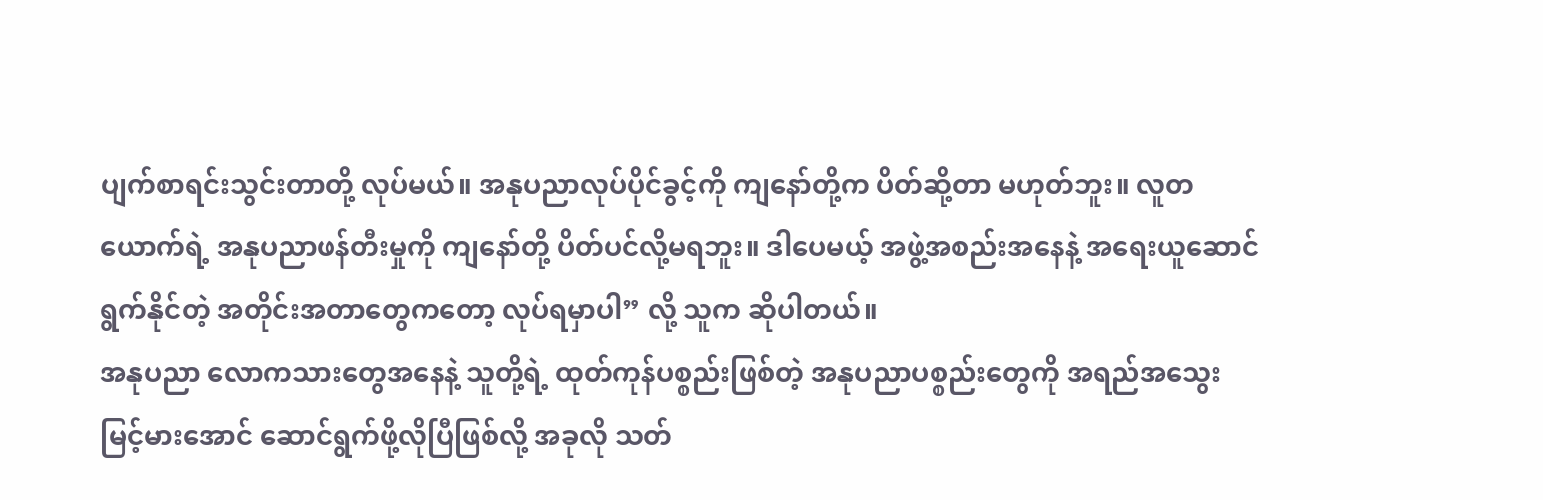ပျက်စာရင်းသွင်းတာတို့ လုပ်မယ်။ အနုပညာလုပ်ပိုင်ခွင့်ကို ကျနော်တို့က ပိတ်ဆို့တာ မဟုတ်ဘူး။ လူတယောက်ရဲ့ အနုပညာဖန်တီးမှုကို ကျနော်တို့ ပိတ်ပင်လို့မရဘူး။ ဒါပေမယ့် အဖွဲ့အစည်းအနေနဲ့ အရေးယူဆောင်ရွက်နိုင်တဲ့ အတိုင်းအတာတွေကတော့ လုပ်ရမှာပါ” လို့ သူက ဆိုပါတယ်။
အနုပညာ လောကသားတွေအနေနဲ့ သူတို့ရဲ့ ထုတ်ကုန်ပစ္စည်းဖြစ်တဲ့ အနုပညာပစ္စည်းတွေကို အရည်အသွေး
မြင့်မားအောင် ဆောင်ရွက်ဖို့လိုပြီဖြစ်လို့ အခုလို သတ်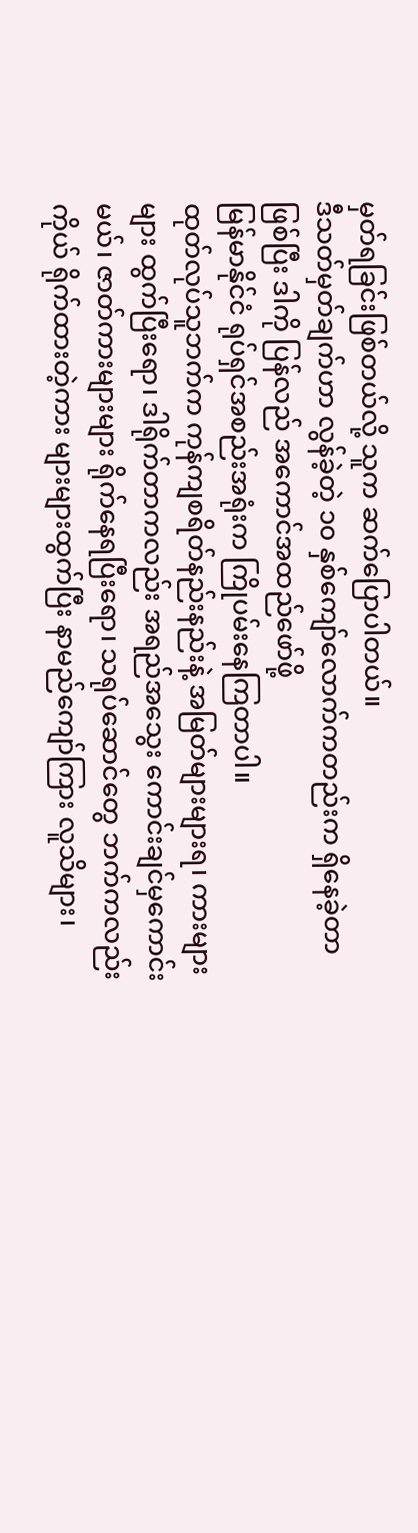မှတ်ရခြင်းဖြစ်တယ်လို့ သူက ဆက်ပြောပါတယ်။
ဒီသတ်မှတ်ချက်ဟာ လွန်ခဲ့တဲ့ ၁၀ နှစ်ကျော်လောက်ကတည်းက ရှိနေခဲ့တာဖြစ်ပြီး ဒါကို ပြန်လည် အကောင်အထည်ဖော်ဖို့
မြန်မာနိုင်ငံ ရုပ်ရှင်အစည်းအရုံးက ကြိုပမ်းနေကြတာပါ။
ထုတ်လုပ်သူဘက်က ကုန်ကျစရိတ်နည်းနည်းနဲ့ အမြတ်များများရ၊ ကားများများ ထွက်ပြီးရော၊ ဒါရိုက်တာကလည်း အရည်အသွေး ကောင်းချင်မှကောင်းမယ်၊ ဇာတ်ကားများများ ရိုက်နေရပြီးရော၊ သရုပ်ဆောင်တွေ ဘက်ကလည်း ကိုယ် ရိုက်ထားတဲ့ကား များများထွက်ပြီး နာမည်ကျော်ကြား လူသိများ၊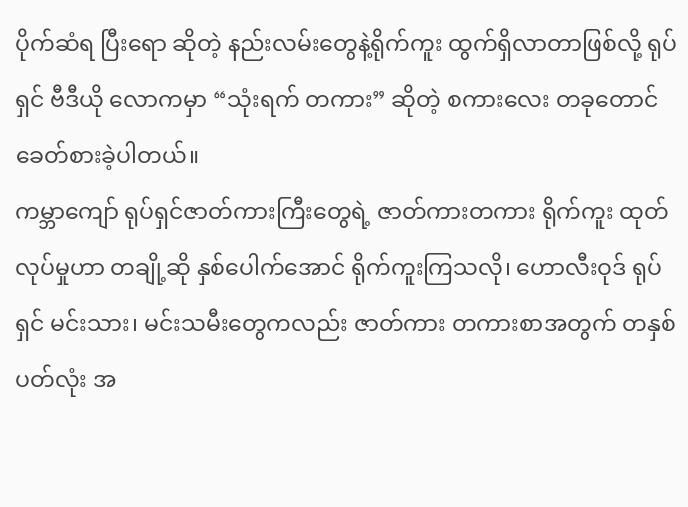ပိုက်ဆံရ ပြီးရော ဆိုတဲ့ နည်းလမ်းတွေနဲ့ရိုက်ကူး ထွက်ရှိလာတာဖြစ်လို့ ရုပ်ရှင် ဗီဒီယို လောကမှာ “သုံးရက် တကား” ဆိုတဲ့ စကားလေး တခုတောင် ခေတ်စားခဲ့ပါတယ်။
ကမ္ဘာကျော် ရုပ်ရှင်ဇာတ်ကားကြီးတွေရဲ့ ဇာတ်ကားတကား ရိုက်ကူး ထုတ်လုပ်မှုဟာ တချို့ဆို နှစ်ပေါက်အောင် ရိုက်ကူးကြသလို၊ ဟောလီးဝုဒ် ရုပ်ရှင် မင်းသား၊ မင်းသမီးတွေကလည်း ဇာတ်ကား တကားစာအတွက် တနှစ်ပတ်လုံး အ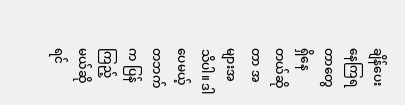ချိန်ပေး နေကြရတာတွေ ရှိနေတယ်ဆိုတာ အများအသိပါ။ ဒါပေမယ့် တဘက်က ပြန်ကြည့်မယ်ဆိုရင်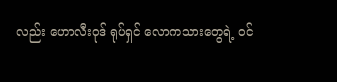လည်း ဟောလီးဝုဒ် ရုပ်ရှင် လောကသားတွေရဲ့ ဝင်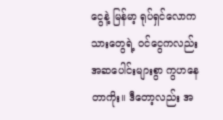ငွေနဲ့ မြန်မာ့ ရုပ်ရှင်လောကသားတွေရဲ့ ဝင်ငွေကလည်း အဆပေါင်းများစွာ ကွဟနေတာကိုး။ ဒီတော့လည်း အ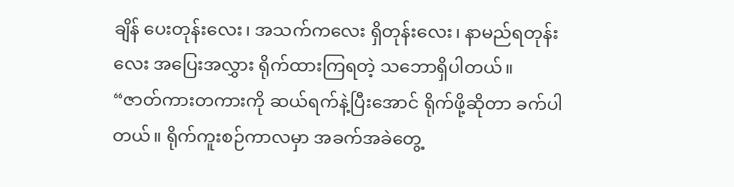ချိန် ပေးတုန်းလေး၊ အသက်ကလေး ရှိတုန်းလေး၊ နာမည်ရတုန်းလေး အပြေးအလွှား ရိုက်ထားကြရတဲ့ သဘောရှိပါတယ်။
“ဇာတ်ကားတကားကို ဆယ်ရက်နဲ့ပြီးအောင် ရိုက်ဖို့ဆိုတာ ခက်ပါတယ်။ ရိုက်ကူးစဉ်ကာလမှာ အခက်အခဲတွေ့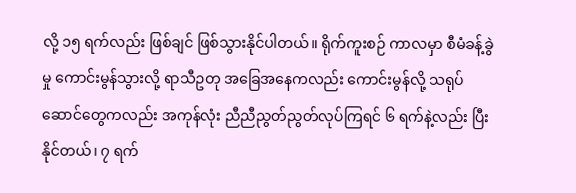လို့ ၁၅ ရက်လည်း ဖြစ်ချင် ဖြစ်သွားနိုင်ပါတယ်။ ရိုက်ကူးစဉ် ကာလမှာ စီမံခန့်ခွဲမှု ကောင်းမွန်သွားလို့ ရာသီဥတု အခြေအနေကလည်း ကောင်းမွန်လို့ သရုပ်ဆောင်တွေကလည်း အကုန်လုံး ညီညီညွတ်ညွတ်လုပ်ကြရင် ၆ ရက်နဲ့လည်း ပြီးနိုင်တယ်၊ ၇ ရက်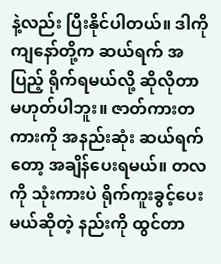နဲ့လည်း ပြီးနိုင်ပါတယ်။ ဒါကိုကျနော်တို့က ဆယ်ရက် အပြည့် ရိုက်ရမယ်လို့ ဆိုလိုတာမဟုတ်ပါဘူး။ ဇာတ်ကားတကားကို အနည်းဆုံး ဆယ်ရက်တော့ အချိန်ပေးရမယ်။ တလကို သုံးကားပဲ ရိုက်ကူးခွင့်ပေးမယ်ဆိုတဲ့ နည်းကို ထွင်တာ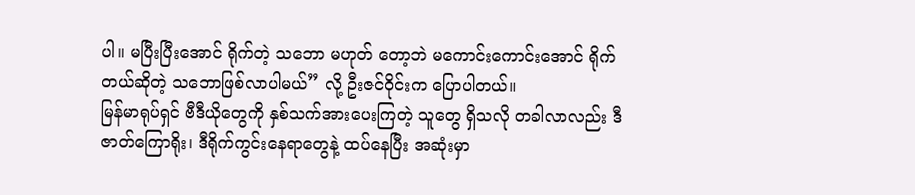ပါ။ မပြီးပြီးအောင် ရိုက်တဲ့ သဘော မဟုတ် တော့ဘဲ မကောင်းကောင်းအောင် ရိုက်တယ်ဆိုတဲ့ သဘောဖြစ်လာပါမယ်” လို့ ဦးဇင်ဝိုင်းက ပြောပါတယ်။
မြန်မာရုပ်ရှင် ဗီဒီယိုတွေကို နှစ်သက်အားပေးကြတဲ့ သူတွေ ရှိသလို တခါလာလည်း ဒီဇာတ်ကြောရိုး၊ ဒီရိုက်ကွင်းနေရာတွေနဲ့ ထပ်နေပြီး အဆုံးမှာ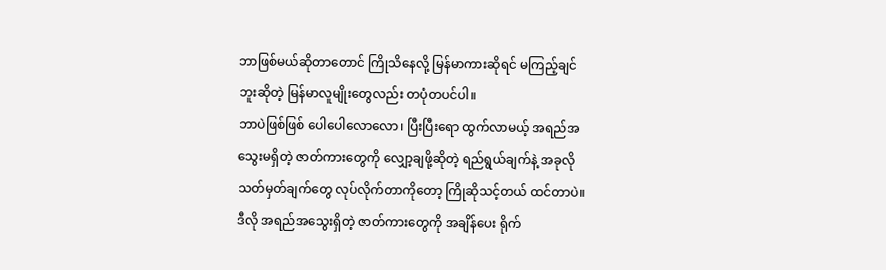ဘာဖြစ်မယ်ဆိုတာတောင် ကြိုသိနေလို့ မြန်မာကားဆိုရင် မကြည့်ချင်ဘူးဆိုတဲ့ မြန်မာလူမျိုးတွေလည်း တပုံတပင်ပါ။
ဘာပဲဖြစ်ဖြစ် ပေါပေါလောလော၊ ပြီးပြီးရော ထွက်လာမယ့် အရည်အသွေးမရှိတဲ့ ဇာတ်ကားတွေကို လျှော့ချဖို့ဆိုတဲ့ ရည်ရွယ်ချက်နဲ့ အခုလို သတ်မှတ်ချက်တွေ လုပ်လိုက်တာကိုတော့ ကြိုဆိုသင့်တယ် ထင်တာပဲ။
ဒီလို အရည်အသွေးရှိတဲ့ ဇာတ်ကားတွေကို အချိန်ပေး ရိုက်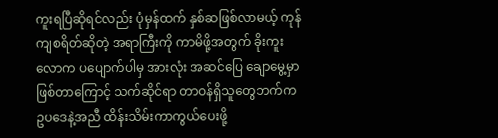ကူးရပြီဆိုရင်လည်း ပုံမှန်ထက် နှစ်ဆဖြစ်လာမယ့် ကုန်ကျစရိတ်ဆိုတဲ့ အရာကြီးကို ကာမိဖို့အတွက် ခိုးကူးလောက ပပျောက်ပါမှ အားလုံး အဆင်ပြေ ချောမွေ့မှာ ဖြစ်တာကြောင့် သက်ဆိုင်ရာ တာဝန်ရှိသူတွေဘက်က ဥပဒေနဲ့အညီ ထိန်းသိမ်းကာကွယ်ပေးဖို့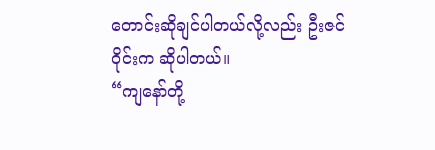တောင်းဆိုချင်ပါတယ်လို့လည်း ဦးဇင်ဝိုင်းက ဆိုပါတယ်။
“ကျနော်တို့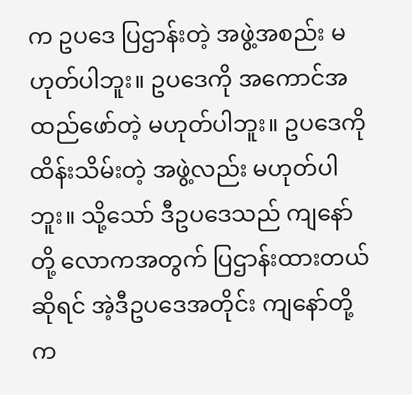က ဥပဒေ ပြဌာန်းတဲ့ အဖွဲ့အစည်း မဟုတ်ပါဘူး။ ဥပဒေကို အကောင်အထည်ဖော်တဲ့ မဟုတ်ပါဘူး။ ဥပဒေကို ထိန်းသိမ်းတဲ့ အဖွဲ့လည်း မဟုတ်ပါဘူး။ သို့သော် ဒီဥပဒေသည် ကျနော်တို့ လောကအတွက် ပြဌာန်းထားတယ်ဆိုရင် အဲ့ဒီဥပဒေအတိုင်း ကျနော်တို့က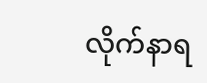လိုက်နာရ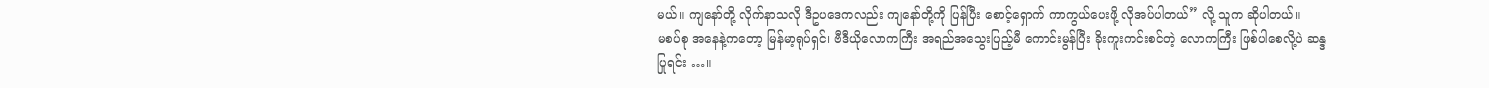မယ်။ ကျနော်တို့ လိုက်နာသလို ဒီဥပဒေကလည်း ကျနော်တို့ကို ပြန်ပြီး စောင့်ရှောက် ကာကွယ်ပေးဖို့ လိုအပ်ပါတယ်” လို့ သူက ဆိုပါတယ်။
မစပ်စု အနေနဲ့ကတော့ မြန်မာ့ရုပ်ရှင်၊ ဗီဒီယိုလောကကြီး အရည်အသွေးပြည့်မီ ကောင်းမွန်ပြီး ခိုးကူးကင်းစင်တဲ့ လောကကြီး ဖြစ်ပါစေလို့ပဲ ဆန္ဒပြုရင်း …။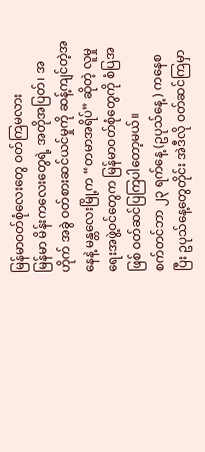မြန်မာဝတ်စုံလေးတွေ ဝတ်ကြမလား
မြန်မာ မိန်းကလေးတွေရဲ့ အတိုအပြတ်၊ အဟိုက် အခွဲ ဝတ်စားဆင်ယင်မှုကို ဆန့်ကျင်တဲ့အနေနဲ့ မန္တလေးမြို့က “တမာအရိပ်” ဆိုတဲ့ လူမှုရေးအဖွဲ့ဝင်တွေက မြန်မာဝတ်စုံတွေကို စံပြအဖြစ် ဝတ်ဆင်ပြကြပါတော့မယ်။
စက်တင်ဘာ ၂၃ ရက်နေ့ (ဥပုသ်နေ့) ကနေစပြီး ဥပုသ်နေ့တွေတိုင်း အဲဒီလို ဝတ်ဆင်ကြမှာ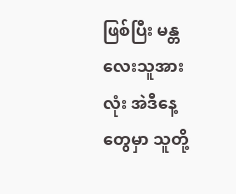ဖြစ်ပြီး မန္တလေးသူအားလုံး အဲဒီနေ့တွေမှာ သူတို့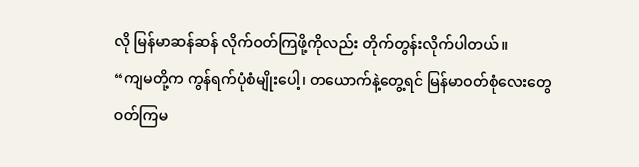လို မြန်မာဆန်ဆန် လိုက်ဝတ်ကြဖို့ကိုလည်း တိုက်တွန်းလိုက်ပါတယ်။
“ကျမတို့က ကွန်ရက်ပုံစံမျိုးပေါ့၊ တယောက်နဲ့တွေ့ရင် မြန်မာဝတ်စုံလေးတွေ ဝတ်ကြမ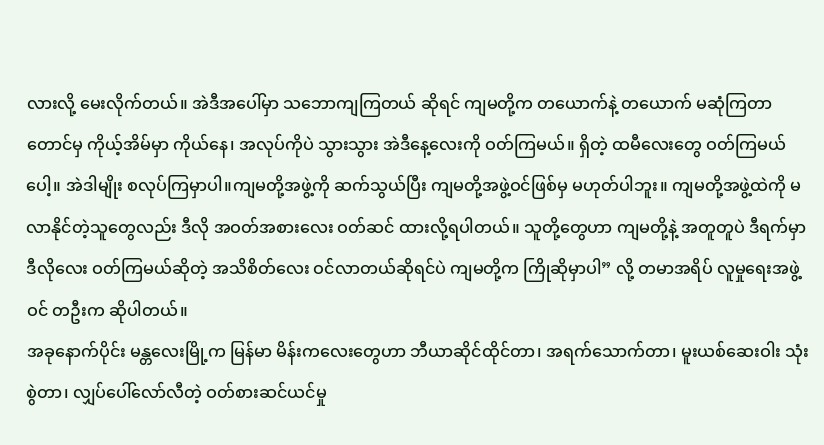လားလို့ မေးလိုက်တယ်။ အဲဒီအပေါ်မှာ သဘောကျကြတယ် ဆိုရင် ကျမတို့က တယောက်နဲ့ တယောက် မဆုံကြတာတောင်မှ ကိုယ့်အိမ်မှာ ကိုယ်နေ၊ အလုပ်ကိုပဲ သွားသွား အဲဒီနေ့လေးကို ဝတ်ကြမယ်။ ရှိတဲ့ ထမီလေးတွေ ဝတ်ကြမယ်ပေါ့။ အဲဒါမျိုး စလုပ်ကြမှာပါ။ကျမတို့အဖွဲ့ကို ဆက်သွယ်ပြီး ကျမတို့အဖွဲ့ဝင်ဖြစ်မှ မဟုတ်ပါဘူး။ ကျမတို့အဖွဲ့ထဲကို မလာနိုင်တဲ့သူတွေလည်း ဒီလို အဝတ်အစားလေး ဝတ်ဆင် ထားလို့ရပါတယ်။ သူတို့တွေဟာ ကျမတို့နဲ့ အတူတူပဲ ဒီရက်မှာ ဒီလိုလေး ဝတ်ကြမယ်ဆိုတဲ့ အသိစိတ်လေး ဝင်လာတယ်ဆိုရင်ပဲ ကျမတို့က ကြိုဆိုမှာပါ” လို့ တမာအရိပ် လူမှုရေးအဖွဲ့ဝင် တဦးက ဆိုပါတယ်။
အခုနောက်ပိုင်း မန္တလေးမြို့က မြန်မာ မိန်းကလေးတွေဟာ ဘီယာဆိုင်ထိုင်တာ၊ အရက်သောက်တာ၊ မူးယစ်ဆေးဝါး သုံးစွဲတာ၊ လျှပ်ပေါ်လော်လီတဲ့ ဝတ်စားဆင်ယင်မှု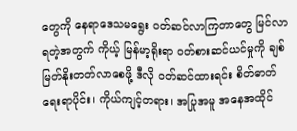တွေကို နေရာဒေသမရွေး ဝတ်ဆင်လာကြတာတွေ မြင်လာရတဲ့အတွက် ကိုယ့် မြန်မာ့ရိုးရာ ဝတ်စားဆင်ယင်မှုကို ချစ်မြတ်နိုးတတ်လာစေဖို့ ဒီလို ဝတ်ဆင်ထားရင်း စိတ်ဓာတ်ရေးရာပိုင်း၊ ကိုယ်ကျင့်တရား၊ အပြုအမူ အနေအထိုင်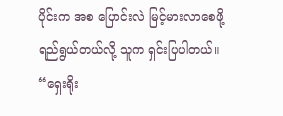ပိုင်းက အစ ပြောင်းလဲ မြင့်မားလာစေဖို့ ရည်ရွယ်တယ်လို့ သူက ရှင်းပြပါတယ်။
“ရှေးရိုး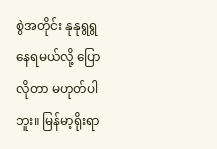စွဲအတိုင်း နုနုရွရွ နေရမယ်လို့ ပြောလိုတာ မဟုတ်ပါဘူး။ မြန်မာ့ရိုးရာ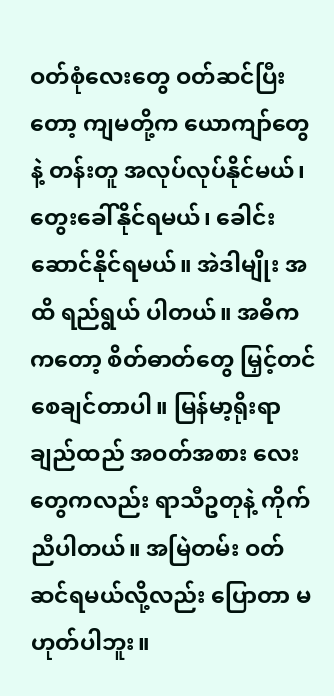ဝတ်စုံလေးတွေ ဝတ်ဆင်ပြီးတော့ ကျမတို့က ယောကျာ်တွေနဲ့ တန်းတူ အလုပ်လုပ်နိုင်မယ်၊ တွေးခေါ်နိုင်ရမယ်၊ ခေါင်းဆောင်နိုင်ရမယ်။ အဲဒါမျိုး အထိ ရည်ရွယ် ပါတယ်။ အဓိကကတော့ စိတ်ဓာတ်တွေ မြှင့်တင်စေချင်တာပါ။ မြန်မာ့ရိုးရာ ချည်ထည် အဝတ်အစား လေးတွေကလည်း ရာသီဥတုနဲ့ ကိုက်ညီပါတယ်။ အမြဲတမ်း ဝတ်ဆင်ရမယ်လို့လည်း ပြောတာ မဟုတ်ပါဘူး။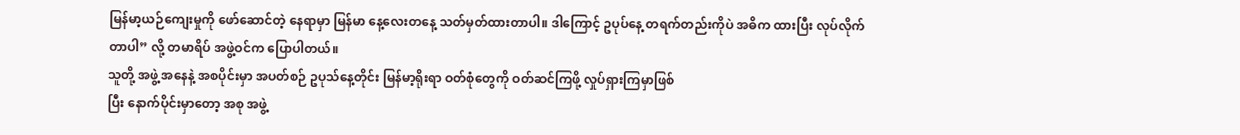မြန်မာ့ယဉ်ကျေးမှုကို ဖော်ဆောင်တဲ့ နေရာမှာ မြန်မာ နေ့လေးတနေ့ သတ်မှတ်ထားတာပါ။ ဒါကြောင့် ဥပုပ်နေ့ တရက်တည်းကိုပဲ အဓိက ထားပြီး လုပ်လိုက်တာပါ” လို့ တမာရိပ် အဖွဲ့ဝင်က ပြောပါတယ်။
သူတို့ အဖွဲ့ အနေနဲ့ အစပိုင်းမှာ အပတ်စဉ် ဥပုသ်နေ့တိုင်း မြန်မာ့ရိုးရာ ဝတ်စုံတွေကို ဝတ်ဆင်ကြဖို့ လှုပ်ရှားကြမှာဖြစ်
ပြီး နောက်ပိုင်းမှာတော့ အစု အဖွဲ့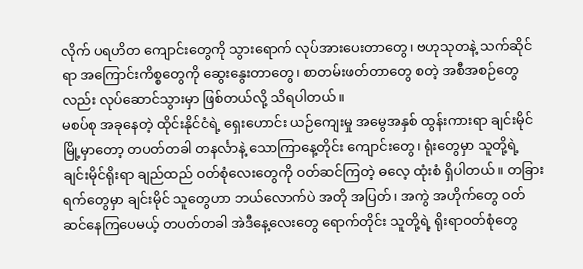လိုက် ပရဟိတ ကျောင်းတွေကို သွားရောက် လုပ်အားပေးတာတွေ၊ ဗဟုသုတနဲ့ သက်ဆိုင်ရာ အကြောင်းကိစ္စတွေကို ဆွေးနွေးတာတွေ၊ စာတမ်းဖတ်တာတွေ စတဲ့ အစီအစဉ်တွေလည်း လုပ်ဆောင်သွားမှာ ဖြစ်တယ်လို့ သိရပါတယ်။
မစပ်စု အခုနေတဲ့ ထိုင်းနိုင်ငံရဲ့ ရှေးဟောင်း ယဉ်ကျေးမှု အမွေအနှစ် ထွန်းကားရာ ချင်းမိုင်မြို့မှာတော့ တပတ်တခါ တနင်္လာနဲ့ သောကြာနေ့တိုင်း ကျောင်းတွေ၊ ရုံးတွေမှာ သူတို့ရဲ့ ချင်းမိုင်ရိုးရာ ချည်ထည် ဝတ်စုံလေးတွေကို ဝတ်ဆင်ကြတဲ့ ဓလေ့ ထုံးစံ ရှိပါတယ်။ တခြားရက်တွေမှာ ချင်းမိုင် သူတွေဟာ ဘယ်လောက်ပဲ အတို အပြတ်၊ အကွဲ အဟိုက်တွေ ဝတ်ဆင်နေကြပေမယ့် တပတ်တခါ အဲဒီနေ့လေးတွေ ရောက်တိုင်း သူတို့ရဲ့ ရိုးရာဝတ်စုံတွေ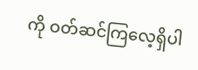ကို ဝတ်ဆင်ကြလေ့ရှိပါ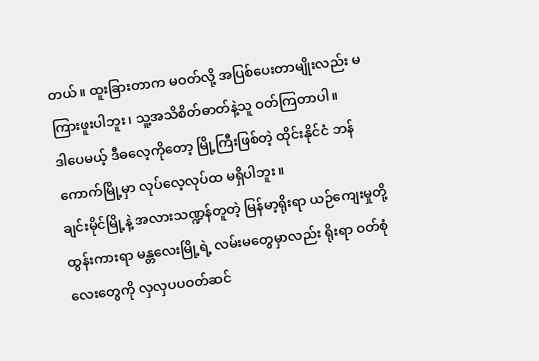တယ်။ ထူးခြားတာက မဝတ်လို့ အပြစ်ပေးတာမျိုးလည်း မကြားဖူးပါဘူး၊ သူ့အသိစိတ်ဓာတ်နဲ့သူ ဝတ်ကြတာပါ။
ဒါပေမယ့် ဒီဓလေ့ကိုတော့ မြို့ကြီးဖြစ်တဲ့ ထိုင်းနိုင်ငံ ဘန်ကောက်မြို့မှာ လုပ်လေ့လုပ်ထ မရှိပါဘူး။
ချင်းမိုင်မြို့နဲ့ အလားသဏ္ဍန်တူတဲ့ မြန်မာ့ရိုးရာ ယဉ်ကျေးမှုတို့ ထွန်းကားရာ မန္တလေးမြို့ရဲ့ လမ်းမတွေမှာလည်း ရိုးရာ ဝတ်စုံလေးတွေကို လှလှပပဝတ်ဆင်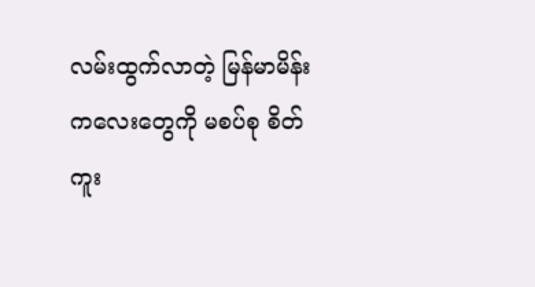လမ်းထွက်လာတဲ့ မြန်မာမိန်းကလေးတွေကို မစပ်စု စိတ်ကူး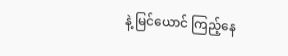နဲ့ မြင်ယောင် ကြည့်နေ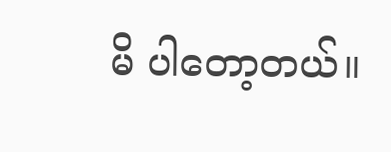မိ ပါတော့တယ်။